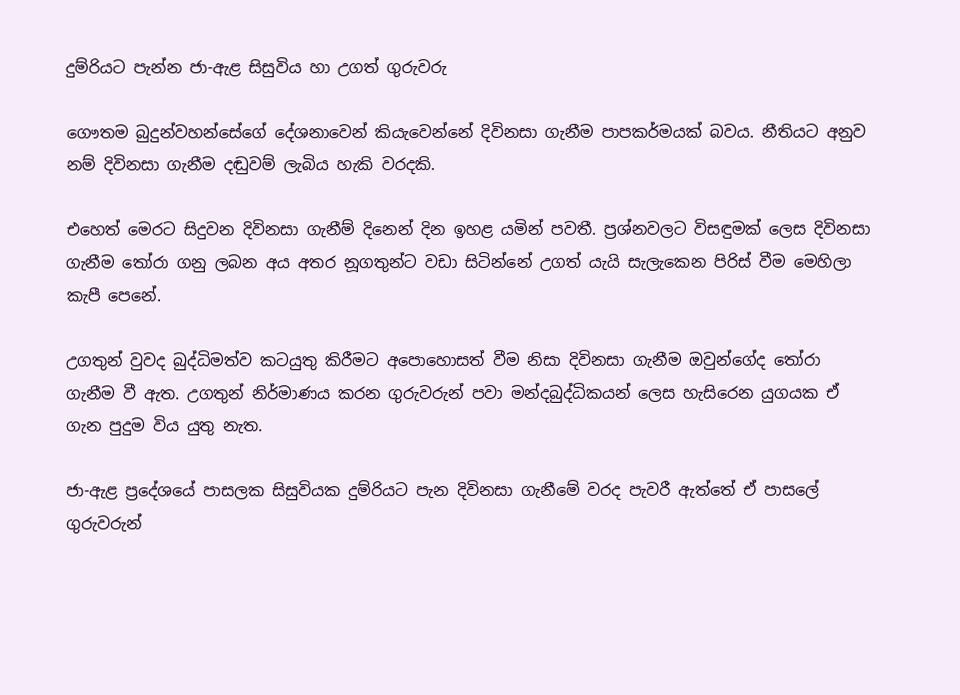දුම්රියට පැන්න ජා-ඇළ සිසුවිය හා උගත් ගුරුවරු

ගෞතම බුදුන්වහන්සේගේ දේශනාවෙන් කියැවෙන්නේ දිවිනසා ගැනීම පාපකර්මයක් බවය. නීතියට අනුව නම් දිවිනසා ගැනීම දඬුවම් ලැබිය හැකි වරදකි.

එහෙත් මෙරට සිදුවන දිවිනසා ගැනීම් දිනෙන් දින ඉහළ යමින් පවතී. ප්‍රශ්නවලට විසඳුමක් ලෙස දිවිනසා ගැනීම තෝරා ගනු ලබන අය අතර නූගතුන්ට වඩා සිටින්නේ උගත් යැයි සැලැකෙන පිරිස් වීම මෙහිලා කැපී පෙනේ.

උගතුන් වුවද බුද්ධිමත්ව කටයුතු කිරීමට අපොහොසත් වීම නිසා දිවිනසා ගැනීම ඔවුන්ගේද තෝරා ගැනීම වී ඇත. උගතුන් නිර්මාණය කරන ගුරුවරුන් පවා මන්දබුද්ධිකයන් ලෙස හැසිරෙන යුගයක ඒ ගැන පුදුම විය යුතු නැත.

ජා-ඇළ ප්‍රදේශයේ පාසලක සිසුවියක දුම්රියට පැන දිවිනසා ගැනීමේ වරද පැවරී ඇත්තේ ඒ පාසලේ ගුරුවරුන්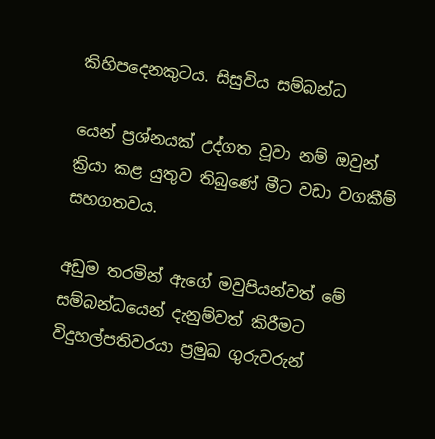කිහිපදෙනකුටය. සිසුවිය සම්බන්ධ

යෙන් ප්‍රශ්නයක් උද්ගත වූවා නම් ඔවුන් ක්‍රියා කළ යුතුව තිබුණේ මීට වඩා වගකීම් සහගතවය.

අඩුම තරමින් ඇගේ මවුපියන්වත් මේ සම්බන්ධයෙන් දැනුම්වත් කිරීමට විදුහල්පතිවරයා ප්‍රමුඛ ගුරුවරුන්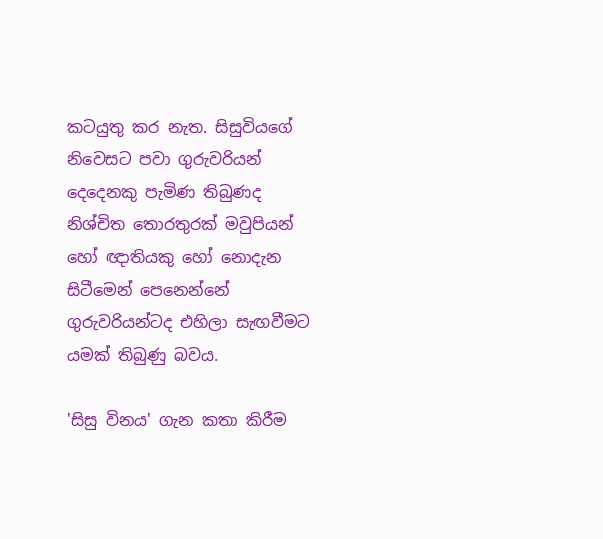කටයුතු කර නැත. සිසුවියගේ නිවෙසට පවා ගුරුවරියන් දෙදෙනකු පැමිණ තිබුණද නිශ්චිත තොරතුරක් මවුපියන් හෝ ඥාතියකු හෝ නොදැන සිටීමෙන් පෙනෙන්නේ ගුරුවරියන්ටද එහිලා සැඟවීමට යමක් තිබුණු බවය.

'සිසු විනය' ගැන කතා කිරීම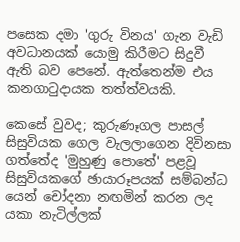පසෙක දමා 'ගුරු විනය' ගැන වැඩි අවධානයක් යොමු කිරීමට සිදුවී ඇති බව පෙනේ. ඇත්තෙන්ම එය කනගාටුදායක තත්ත්වයකි.

කෙසේ වුවද; කුරුණෑගල පාසල් සිසුවියක ගෙල වැලලාගෙන දිවිනසා ගත්තේද 'මුහුණු පොතේ' පළවූ සිසුවියකගේ ඡායාරූපයක් සම්බන්ධ යෙන් චෝදනා නඟමින් කරන ලද යකා නැටිල්ලක්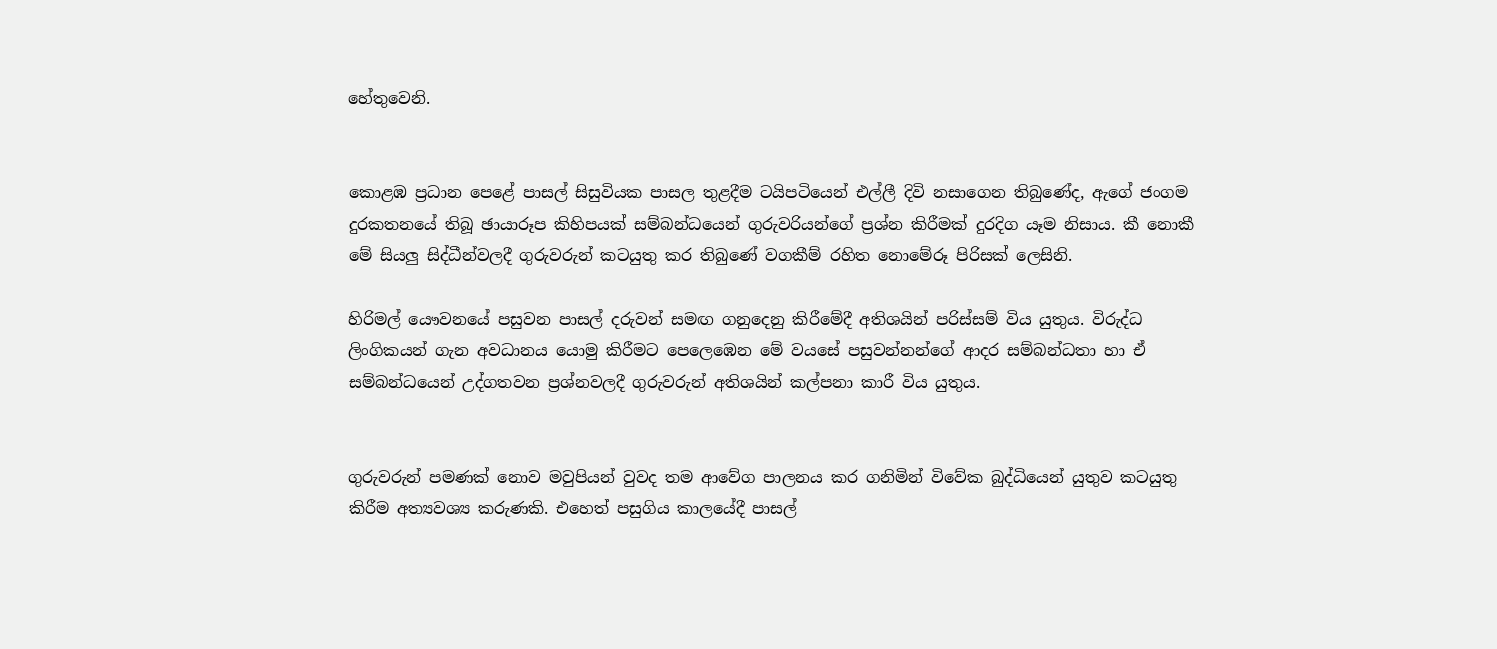හේතුවෙනි.


කොළඹ ප්‍රධාන පෙළේ පාසල් සිසුවියක පාසල තුළදීම ටයිපටියෙන් එල්ලී දිවි නසාගෙන තිබුණේද, ඇගේ ජංගම දුරකතනයේ තිබූ ඡායාරූප කිහිපයක් සම්බන්ධයෙන් ගුරුවරියන්ගේ ප්‍රශ්න කිරීමක් දුරදිග යෑම නිසාය. කී නොකී මේ සියලු සිද්ධීන්වලදී ගුරුවරුන් කටයුතු කර තිබුණේ වගකීම් රහිත නොමේරූ පිරිසක් ලෙසිනි.

හිරිමල් යෞවනයේ පසුවන පාසල් දරුවන් සමඟ ගනුදෙනු කිරීමේදී අතිශයින් පරිස්සම් විය යුතුය. විරුද්ධ ලිංගිකයන් ගැන අවධානය යොමු කිරීමට පෙලෙඹෙන මේ වයසේ පසුවන්නන්ගේ ආදර සම්බන්ධතා හා ඒ සම්බන්ධයෙන් උද්ගතවන ප්‍රශ්නවලදී ගුරුවරුන් අතිශයින් කල්පනා කාරී විය යුතුය.


ගුරුවරුන් පමණක් නොව මවුපියන් වුවද තම ආවේග පාලනය කර ගනිමින් විවේක බුද්ධියෙන් යුතුව කටයුතු කිරීම අත්‍යවශ්‍ය කරුණකි. එහෙත් පසුගිය කාලයේදී පාසල්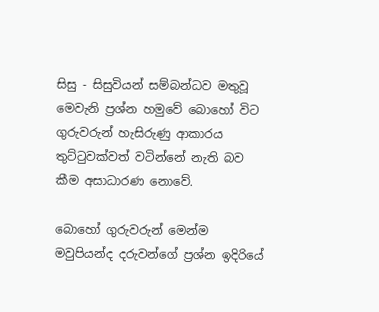සිසු - සිසුවියන් සම්බන්ධව මතුවූ මෙවැනි ප්‍රශ්න හමුවේ බොහෝ විට ගුරුවරුන් හැසිරුණු ආකාරය තුට්ටුවක්වත් වටින්නේ නැති බව කීම අසාධාරණ නොවේ.

බොහෝ ගුරුවරුන් මෙන්ම මවුපියන්ද දරුවන්ගේ ප්‍රශ්න ඉදිරියේ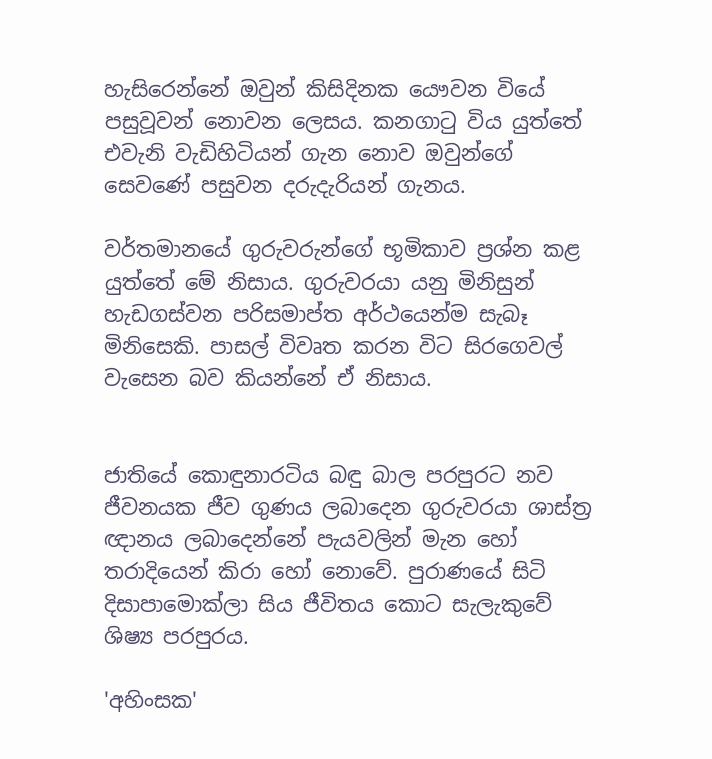හැසිරෙන්නේ ඔවුන් කිසිදිනක යෞවන වියේ පසුවූවන් නොවන ලෙසය. කනගාටු විය යුත්තේ එවැනි වැඩිහිටියන් ගැන නොව ඔවුන්ගේ සෙවණේ පසුවන දරුදැරියන් ගැනය.

වර්තමානයේ ගුරුවරුන්ගේ භූමිකාව ප්‍රශ්න කළ යුත්තේ මේ නිසාය. ගුරුවරයා යනු මිනිසුන් හැඩගස්වන පරිසමාප්ත අර්ථයෙන්ම සැබෑ මිනිසෙකි. පාසල් විවෘත කරන විට සිරගෙවල් වැසෙන බව කියන්නේ ඒ නිසාය.


ජාතියේ කොඳුනාරටිය බඳු බාල පරපුරට නව ජීවනයක ජීව ගුණය ලබාදෙන ගුරුවරයා ශාස්ත්‍ර ඥානය ලබාදෙන්නේ පැයවලින් මැන හෝ තරාදියෙන් කිරා හෝ නොවේ. පුරාණයේ සිටි දිසාපාමොක්ලා සිය ජීවිතය කොට සැලැකුවේ ශිෂ්‍ය පරපුරය.

'අහිංසක'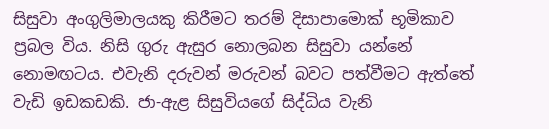සිසුවා අංගුලිමාලයකු කිරීමට තරම් දිසාපාමොක් භූමිකාව ප්‍රබල විය. නිසි ගුරු ඇසුර නොලබන සිසුවා යන්නේ නොමඟටය. එවැනි දරුවන් මරුවන් බවට පත්වීමට ඇත්තේ වැඩි ඉඩකඩකි. ජා-ඇළ සිසුවියගේ සිද්ධිය වැනි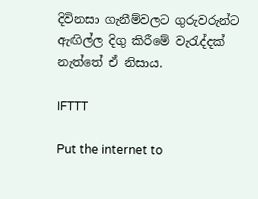දිවිනසා ගැනීම්වලට ගුරුවරුන්ට ඇඟිල්ල දිගු කිරීමේ වැරැද්දක් නැත්තේ ඒ නිසාය.

IFTTT

Put the internet to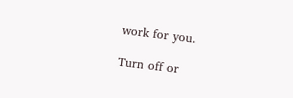work for you.

Turn off or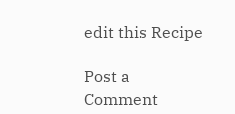edit this Recipe

Post a Comment